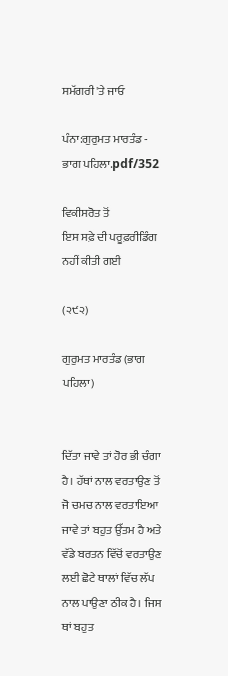ਸਮੱਗਰੀ 'ਤੇ ਜਾਓ

ਪੰਨਾ:ਗੁਰੁਮਤ ਮਾਰਤੰਡ - ਭਾਗ ਪਹਿਲਾ.pdf/352

ਵਿਕੀਸਰੋਤ ਤੋਂ
ਇਸ ਸਫ਼ੇ ਦੀ ਪਰੂਫ਼ਰੀਡਿੰਗ ਨਹੀਂ ਕੀਤੀ ਗਈ

(੨੯੨)

ਗੁਰੁਮਤ ਮਾਰਤੰਡ (ਭਾਗ ਪਹਿਲਾ)


ਦਿੱਤਾ ਜਾਵੇ ਤਾਂ ਹੋਰ ਭੀ ਚੰਗਾ ਹੈ। ਹੱਥਾਂ ਨਾਲ ਵਰਤਾਉਣ ਤੋਂ ਜੋ ਚਮਚ ਨਾਲ ਵਰਤਾਇਆ ਜਾਵੇ ਤਾਂ ਬਹੁਤ ਉੱਤਮ ਹੈ ਅਤੇ ਵੱਡੇ ਬਰਤਨ ਵਿੱਚੋਂ ਵਰਤਾਉਣ ਲਈ ਛੋਟੇ ਥਾਲਾਂ ਵਿੱਚ ਲੱਪ ਨਾਲ ਪਾਉਣਾ ਠੀਕ ਹੈ। ਜਿਸ ਥਾਂ ਬਹੁਤ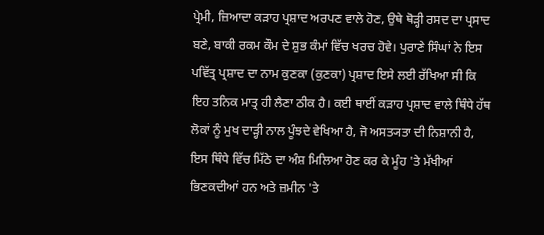ਪ੍ਰੇਮੀ, ਜ਼ਿਆਦਾ ਕੜਾਹ ਪ੍ਰਸ਼ਾਦ ਅਰਪਣ ਵਾਲੇ ਹੋਣ, ਉਥੇ ਥੋੜ੍ਹੀ ਰਸਦ ਦਾ ਪ੍ਰਸਾਦ ਬਣੇ, ਬਾਕੀ ਰਕਮ ਕੌਮ ਦੇ ਸ਼ੁਭ ਕੰਮਾਂ ਵਿੱਚ ਖਰਚ ਹੋਵੇ। ਪੁਰਾਣੇ ਸਿੰਘਾਂ ਨੇ ਇਸ ਪਵਿੱਤ੍ਰ ਪ੍ਰਸ਼ਾਦ ਦਾ ਨਾਮ ਕੁਣਕਾ (ਕੁਣਕਾ) ਪ੍ਰਸ਼ਾਦ ਇਸੇ ਲਈ ਰੱਖਿਆ ਸੀ ਕਿ ਇਹ ਤਨਿਕ ਮਾਤ੍ਰ ਹੀ ਲੈਣਾ ਠੀਕ ਹੈ। ਕਈ ਥਾਈਂ ਕੜਾਹ ਪ੍ਰਸ਼ਾਦ ਵਾਲੇ ਥਿੰਧੇ ਹੱਥ ਲੋਕਾਂ ਨੂੰ ਮੁਖ ਦਾੜ੍ਹੀ ਨਾਲ ਪੂੰਝਦੇ ਵੇਖਿਆ ਹੈ, ਜੋ ਅਸਤ੍ਯਤਾ ਦੀ ਨਿਸ਼ਾਨੀ ਹੈ, ਇਸ ਥਿੰਧੇ ਵਿੱਚ ਮਿੱਠੇ ਦਾ ਅੰਸ਼ ਮਿਲਿਆ ਹੋਣ ਕਰ ਕੇ ਮੂੰਹ 'ਤੇ ਮੱਖੀਆਂ ਭਿਣਕਦੀਆਂ ਹਨ ਅਤੇ ਜ਼ਮੀਨ 'ਤੇ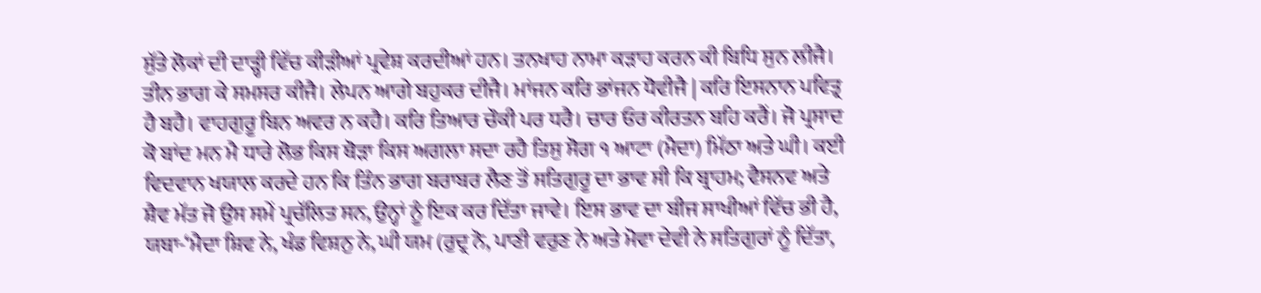ਸੁੱਤੇ ਲੋਕਾਂ ਦੀ ਦਾੜ੍ਹੀ ਵਿੱਚ ਕੀੜੀਆਂ ਪ੍ਰਵੇਸ਼ ਕਰਦੀਆਂ ਹਨ। ਤਨਖਾਹ ਨਾਮਾ ਕੜਾਹ ਕਰਨ ਕੀ ਬਿਧਿ ਸੁਨ ਲੀਜੈ। ਤੀਨ ਭਾਗ ਕੇ ਸਮਸਰ ਕੀਜੈ। ਲੇਪਨ ਆਗੇ ਬਹੁਕਰ ਦੀਜੈ। ਮਾਂਜਨ ਕਰਿ ਭਾਂਜਨ ਧੋਵੀਜੈ | ਕਰਿ ਇਸਨਾਨ ਪਵਿਤ੍ਰ ਹੈ ਬਹੈ। ਵਾਹਗੁਰੂ ਬਿਨ ਅਵਰ ਨ ਕਹੈ। ਕਰਿ ਤਿਆਰ ਚੌਕੀ ਪਰ ਧਰੈ। ਚਾਰ ਓਰ ਕੀਰਤਨ ਬਹਿ ਕਰੈਂ। ਜੋ ਪ੍ਰਸਾਦ ਕੋ ਬਾਂਦ ਮਨ ਮੈ ਧਾਰੇ ਲੋਭ ਕਿਸ ਥੋੜਾ ਕਿਸ ਅਗਲਾ ਸਦਾ ਰਹੈ ਤਿਸੁ ਸੋਗ ੧ ਆਟਾ (ਮੈਦਾ) ਮਿੱਠਾ ਅਤੇ ਘੀ। ਕਈ ਵਿਦਵਾਨ ਖਯਾਲ ਕਰਦੇ ਹਨ ਕਿ ਤਿੰਨ ਭਾਗ ਬਰਾਬਰ ਲੈਣ ਤੋਂ ਸਤਿਗੁਰੂ ਦਾ ਭਾਵ ਸੀ ਕਿ ਬ੍ਰਾਹਮ; ਵੈਸਨਵ ਅਤੇ ਸ਼ੈਵ ਮੱਤ ਜੋ ਉਸ ਸਮੇਂ ਪ੍ਰਚੱਲਿਤ ਸਨ, ਉਨ੍ਹਾਂ ਨੂੰ ਇਕ ਕਰ ਦਿੱਤਾ ਜਾਵੇ। ਇਸ ਭਾਵ ਦਾ ਬੀਜ ਸਾਖੀਆਂ ਵਿੱਚ ਭੀ ਹੈ, ਯਥਾ-‘ਮੈਦਾ ਸ਼ਿਵ ਨੇ, ਖੰਡ ਵਿਸ਼ਨੁ ਨੇ, ਘੀ ਯਮ (ਰੁਦ੍ਰ ਨੋ, ਪਾਣੀ ਵਰੁਣ ਨੇ ਅਤੇ ਮੋਵਾ ਦੇਵੀ ਨੇ ਸਤਿਗੁਰਾਂ ਨੂੰ ਦਿੱਤਾ,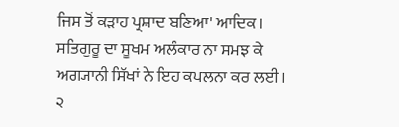ਜਿਸ ਤੋਂ ਕੜਾਹ ਪ੍ਰਸ਼ਾਦ ਬਣਿਆ' ਆਦਿਕ। ਸਤਿਗੁਰੂ ਦਾ ਸੂਖਮ ਅਲੰਕਾਰ ਨਾ ਸਮਝ ਕੇ ਅਗ੍ਯਾਨੀ ਸਿੱਖਾਂ ਨੇ ਇਹ ਕਪਲਨਾ ਕਰ ਲਈ। ੨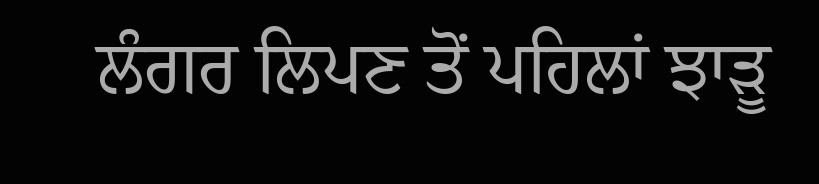ਲੰਗਰ ਲਿਪਣ ਤੋਂ ਪਹਿਲਾਂ ਝਾੜੂ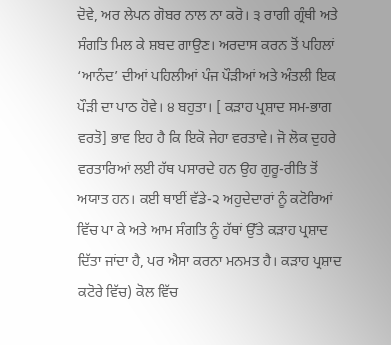ਦੋਵੇ, ਅਰ ਲੇਪਨ ਗੋਬਰ ਨਾਲ ਨਾ ਕਰੋ। ੩ ਰਾਗੀ ਗ੍ਰੰਥੀ ਅਤੇ ਸੰਗਤਿ ਮਿਲ ਕੇ ਸ਼ਬਦ ਗਾਉਣ। ਅਰਦਾਸ ਕਰਨ ਤੋਂ ਪਹਿਲਾਂ ‘ਆਨੰਦ’ ਦੀਆਂ ਪਹਿਲੀਆਂ ਪੰਜ ਪੌੜੀਆਂ ਅਤੇ ਅੰਤਲੀ ਇਕ ਪੌੜੀ ਦਾ ਪਾਠ ਹੋਵੇ। ੪ ਬਹੁਤਾ। [ ਕੜਾਹ ਪ੍ਰਸ਼ਾਦ ਸਮ-ਭਾਗ ਵਰਤੋ] ਭਾਵ ਇਹ ਹੈ ਕਿ ਇਕੋ ਜੇਹਾ ਵਰਤਾਵੇ। ਜੋ ਲੋਕ ਦੁਹਰੇ ਵਰਤਾਰਿਆਂ ਲਈ ਹੱਥ ਪਸਾਰਦੇ ਹਨ ਉਹ ਗੁਰੂ-ਰੀਤਿ ਤੋਂ ਅਯਾਤ ਹਨ। ਕਈ ਥਾਈਂ ਵੱਡੇ-੨ ਅਹੁਦੇਦਾਰਾਂ ਨੂੰ ਕਟੋਰਿਆਂ ਵਿੱਚ ਪਾ ਕੇ ਅਤੇ ਆਮ ਸੰਗਤਿ ਨੂੰ ਹੱਥਾਂ ਉੱਤੇ ਕੜਾਹ ਪ੍ਰਸ਼ਾਦ ਦਿੱਤਾ ਜਾਂਦਾ ਹੈ, ਪਰ ਐਸਾ ਕਰਨਾ ਮਨਮਤ ਹੈ। ਕੜਾਹ ਪ੍ਰਸ਼ਾਦ ਕਟੋਰੇ ਵਿੱਚ) ਕੋਲ ਵਿੱਚ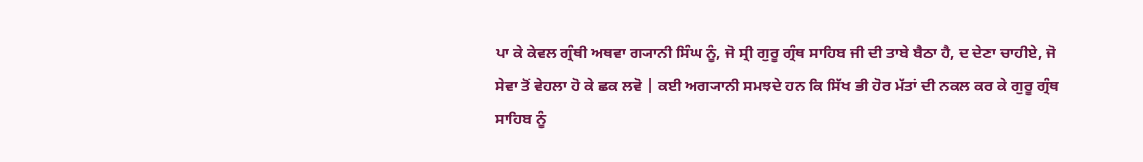ਪਾ ਕੇ ਕੇਵਲ ਗ੍ਰੰਥੀ ਅਥਵਾ ਗ੍ਯਾਨੀ ਸਿੰਘ ਨੂੰ, ਜੋ ਸ੍ਰੀ ਗੁਰੂ ਗ੍ਰੰਥ ਸਾਹਿਬ ਜੀ ਦੀ ਤਾਬੇ ਬੈਠਾ ਹੈ, ਦ ਦੇਣਾ ਚਾਹੀਏ, ਜੋ ਸੇਵਾ ਤੋਂ ਵੇਹਲਾ ਹੋ ਕੇ ਛਕ ਲਵੋ | ਕਈ ਅਗ੍ਯਾਨੀ ਸਮਝਦੇ ਹਨ ਕਿ ਸਿੱਖ ਭੀ ਹੋਰ ਮੱਤਾਂ ਦੀ ਨਕਲ ਕਰ ਕੇ ਗੁਰੂ ਗ੍ਰੰਥ ਸਾਹਿਬ ਨੂੰ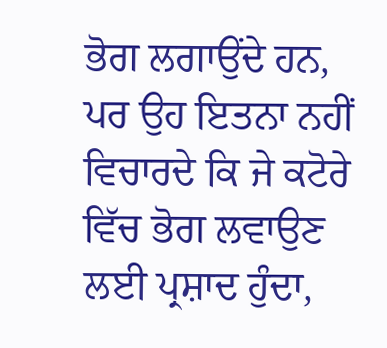ਭੋਗ ਲਗਾਉਂਦੇ ਹਨ, ਪਰ ਉਹ ਇਤਨਾ ਨਹੀਂ ਵਿਚਾਰਦੇ ਕਿ ਜੇ ਕਟੋਰੇ ਵਿੱਚ ਭੋਗ ਲਵਾਉਣ ਲਈ ਪ੍ਰਸ਼ਾਦ ਹੁੰਦਾ,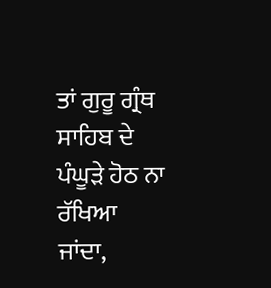ਤਾਂ ਗੁਰੂ ਗ੍ਰੰਥ ਸਾਹਿਬ ਦੇ ਪੰਘੂੜੇ ਹੋਠ ਨਾ ਰੱਖਿਆ ਜਾਂਦਾ,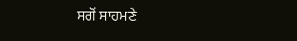ਸਗੋਂ ਸਾਹਮਣੇ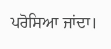ਪਰੋਸਿਆ ਜਾਂਦਾ।